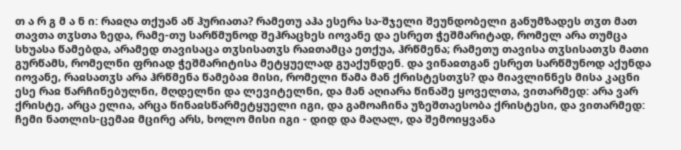თ ა რ გ მ ა ნ ი: რაჲღა თქუან აწ ჰურიათა? რამეთუ აჰა ესერა სა-შჯელი შეუნდობელი განუმზადეს თჳთ მათ თავთა თჳსთა ზედა, რამე-თუ სარწმუნოდ შეჰრაცხეს იოვანე და ესრეთ ჭეშმარიტად, რომელ არა თუმცა სხუასა წამებდა, არამედ თავისაცა თჳსისათჳს რაჲთამცა ეთქუა, ჰრწმენა; რამეთუ თავისა თჳსისათჳს მათი გურწამს, რომელნი ფრიად ჭეშმარიტისა მეტყუელად გუაქუნდენ. და ვინაჲთგან ესრეთ სარწმუნოდ აქუნდა იოვანე, რაჲსათჳს არა ჰრწმენა წამებაჲ მისი, რომელი წამა მან ქრისტესთჳს? და მიავლინნეს მისა კაცნი ესე რაჲ წარჩინებულნი, მღდელნი და ლევიტელნი, და მან აღიარა წინაშე ყოველთა, ვითარმედ: არა ვარ ქრისტე, არცა ელია, არცა წინაჲსწარმეტყუელი იგი, და გამოაჩინა უზეშთაესობა ქრისტესი, და ვითარმედ: ჩემი ნათლის-ცემაჲ მცირე არს, ხოლო მისი იგი - დიდ და მაღალ, და შემოიყვანა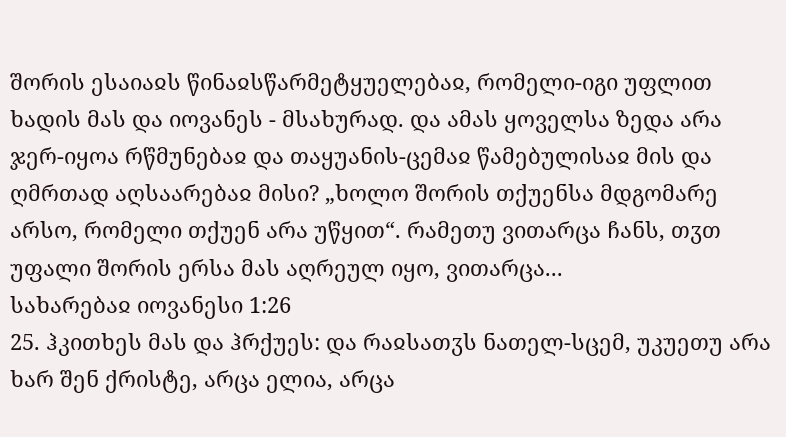შორის ესაიაჲს წინაჲსწარმეტყუელებაჲ, რომელი-იგი უფლით ხადის მას და იოვანეს - მსახურად. და ამას ყოველსა ზედა არა ჯერ-იყოა რწმუნებაჲ და თაყუანის-ცემაჲ წამებულისაჲ მის და ღმრთად აღსაარებაჲ მისი? „ხოლო შორის თქუენსა მდგომარე არსო, რომელი თქუენ არა უწყით“. რამეთუ ვითარცა ჩანს, თჳთ უფალი შორის ერსა მას აღრეულ იყო, ვითარცა...
სახარებაჲ იოვანესი 1:26
25. ჰკითხეს მას და ჰრქუეს: და რაჲსათჳს ნათელ-სცემ, უკუეთუ არა ხარ შენ ქრისტე, არცა ელია, არცა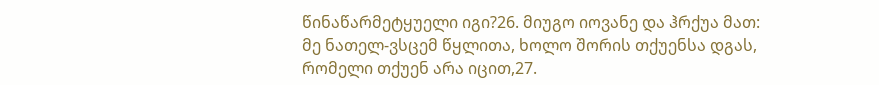წინაწარმეტყუელი იგი?26. მიუგო იოვანე და ჰრქუა მათ: მე ნათელ-ვსცემ წყლითა, ხოლო შორის თქუენსა დგას, რომელი თქუენ არა იცით,27.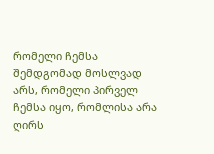რომელი ჩემსა შემდგომად მოსლვად არს, რომელი პირველ ჩემსა იყო, რომლისა არა ღირს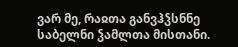ვარ მე, რაჲთა განვჰჴსნნე საბელნი ჴამლთა მისთანი.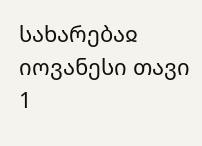სახარებაჲ იოვანესი თავი 1